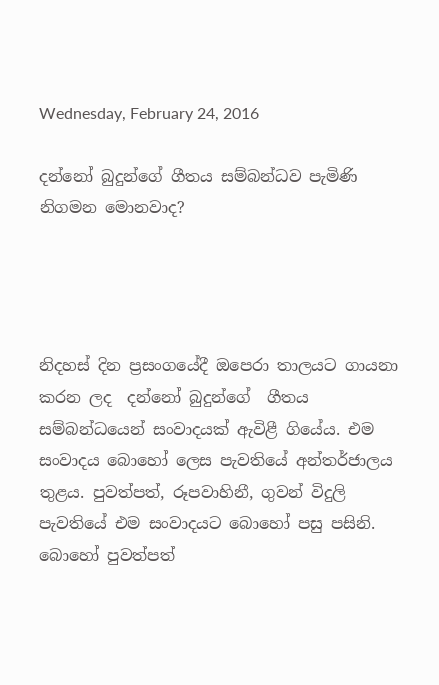Wednesday, February 24, 2016

දන්නෝ බුදුන්ගේ ගීතය සම්බන්ධව පැමිණි නිගමන මොනවාද?




නිදහස් දින ප්‍රසංගයේදී ඔපෙරා තාලයට ගායනා කරන ලද  දන්නෝ බුදුන්ගේ  ගීතය සම්බන්ධයෙන් සංවාදයක් ඇවිළී ගියේය. එම සංවාදය බොහෝ ලෙස පැවතියේ අන්තර්ජාලය තුළය. පුවත්පත්, රූපවාහිනී, ගුවන් විදුලි පැවතියේ එම සංවාදයට බොහෝ පසු පසිනි. බොහෝ පුවත්පත්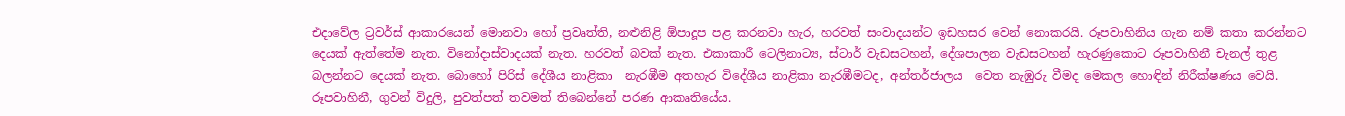එදාවේල ට්‍රවර්ස් ආකාරයෙන් මොනවා හෝ ප්‍රවෘත්ති, නළුනිළි ඕපාදූප පළ කරනවා හැර, හරවත් සංවාදයන්ට ඉඩහසර වෙන් නොකරයි. රූපවාහිනිය ගැන නම් කතා කරන්නට දෙයක් ඇත්තේම නැත. විනෝදාස්වාදයක් නැත. හරවත් බවක් නැත. එකාකාරී ටෙලිනාට්‍ය, ස්ටාර් වැඩසටහන්, දේශපාලන වැඩසටහන් හැරණුකොට රූපවාහිනී චැනල් තුළ බලන්නට දෙයක් නැත. බොහෝ පිරිස් දේශීය නාළිකා  නැරඹීම අතහැර විදේශීය නාළිකා නැරඹීමටද, අන්තර්ජාලය  වෙත නැඹුරු වීමද මෙකල හොඳින් නිරීක්ෂණය වෙයි. රූපවාහිනී, ගුවන් විදුලි, පුවත්පත් තවමත් තිබෙන්නේ පරණ ආකෘතියේය.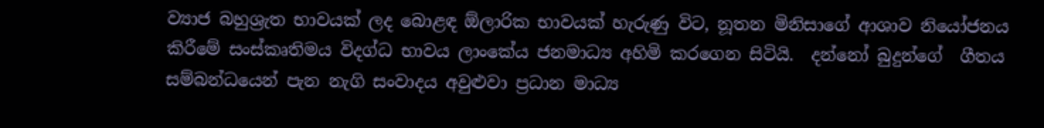ව්‍යාජ බහුශ්‍රැත භාවයක් ලද බොළඳ ඕලාරික භාවයක් හැරුණු විට, නූතන මිනිසාගේ ආශාව නියෝජනය කිරීමේ සංස්කෘතිමය විදග්ධ භාවය ලාංකේය ජනමාධ්‍ය අහිමි කරගෙන සිටියි.  දන්නෝ බුදුන්ගේ  ගීතය සම්බන්ධයෙන් පැන නැගි සංවාදය අවුළුවා ප්‍රධාන මාධ්‍ය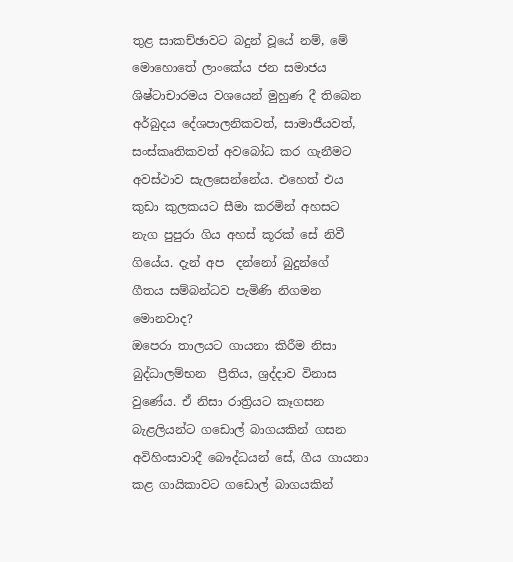තුළ සාකච්ඡාවට බදුන් වූයේ නම්, මේ මොහොතේ ලාංකේය ජන සමාජය ශිෂ්ටාචාරමය වශයෙන් මුහුණ දී තිබෙන අර්බුදය දේශපාලනිකවත්, සාමාජීයවත්, සංස්කෘතිකවත් අවබෝධ කර ගැනීමට අවස්ථාව සැලසෙන්නේය. එහෙත් එය කුඩා කුලකයට සීමා කරමින් අහසට නැග පුපුරා ගිය අහස් කූරක් සේ නිවී ගියේය. දැන් අප  දන්නෝ බුදුන්ගේ  ගීතය සම්බන්ධව පැමිණි නිගමන මොනවාද?
ඔපෙරා තාලයට ගායනා කිරීම නිසා බුද්ධාලම්භන  ප්‍රීතිය, ශ්‍රද්දාව විනාස වුණේය. ඒ නිසා රාත්‍රියට කෑගසන බැළලියන්ට ගඩොල් බාගයකින් ගසන අවිහිංසාවාදී බෞද්ධයන් සේ, ගීය ගායනා කළ ගායිකාවට ගඩොල් බාගයකින්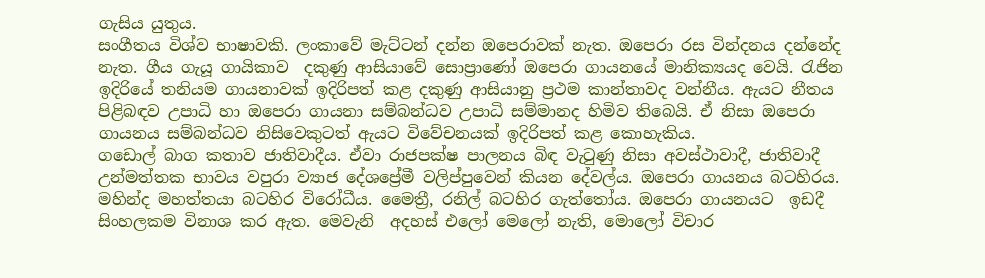ගැසිය යුතුය.
සංගීතය විශ්ව භාෂාවකි. ලංකාවේ මැට්ටන් දන්න ඔපෙරාවක් නැත. ඔපෙරා රස වින්දනය දන්නේද නැත. ගීය ගැයූ ගායිකාව  දකුණු ආසියාවේ සොප්‍රාණෝ ඔපෙරා ගායනයේ මානික්‍යයද වෙයි. රැජින  ඉදිරියේ තනියම ගායනාවක් ඉදිරිපත් කළ දකුණු ආසියානු ප්‍රථම කාන්තාවද වන්නීය. ඇයට නීතය පිළිබඳව උපාධි හා ඔපෙරා ගායනා සම්බන්ධව උපාධි සම්මානද හිමිව තිබෙයි. ඒ නිසා ඔපෙරා ගායනය සම්බන්ධව නිසිවෙකුටත් ඇයට විවේචනයක් ඉදිරිපත් කළ කොහැකිය.
ගඩොල් බාග කතාව ජාතිවාදීය. ඒවා රාජපක්ෂ පාලනය බිඳ වැටුණු නිසා අවස්ථාවාදී, ජාතිවාදී උන්මත්තක භාවය වපුරා ව්‍යාජ දේශප්‍රේමී වලිප්පුවෙන් කියන දේවල්ය. ඔපෙරා ගායනය බටහිරය. මහින්ද මහත්තයා බටහිර විරෝධීය. මෛත්‍රී, රනිල් බටහිර ගැත්තෝය. ඔපෙරා ගායනයට  ඉඩදී සිංහලකම විනාශ කර ඇත. මෙවැනි  අදහස් එලෝ මෙලෝ නැති, මොලෝ විචාර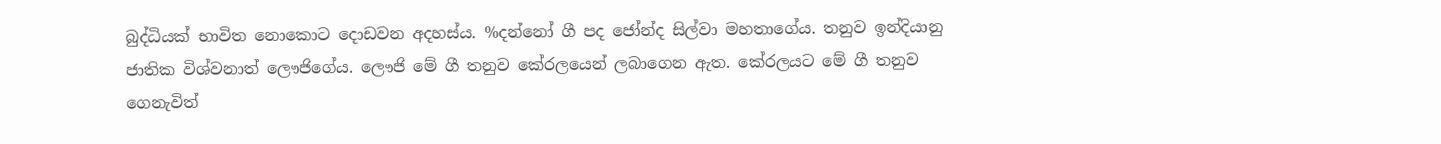බුද්ධියක් භාවිත නොකොට දොඩවන අදහස්ය. %දන්නෝ ගී පද ජෝන්ද සිල්වා මහතාගේය. තනුව ඉන්දියානු ජාතික විශ්වනාත් ලෞජිගේය. ලෞජි මේ ගී තනුව කේරලයෙන් ලබාගෙන ඇත. කේරලයට මේ ගී තනුව ගෙනැවිත්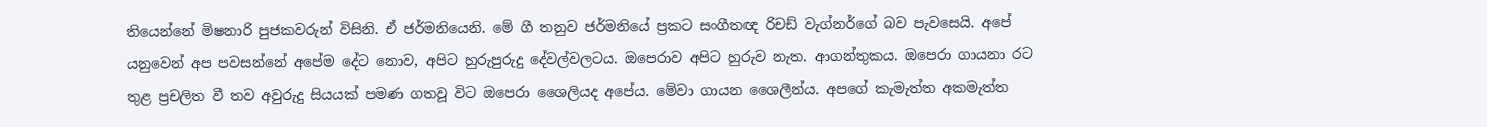තියෙන්නේ මිෂනාරි පුජකවරුන් විසිනි. ඒ ජර්මනියෙනි. මේ ගී තනුව ජර්මනියේ ප්‍රකට සංගීතඥ රිචඩ් වැග්නර්ගේ බව පැවසෙයි. අපේ යනුවෙන් අප පවසන්නේ අපේම දේට නොව, අපිට හුරුපුරුදු දේවල්වලටය. ඔපෙරාව අපිට හුරුව නැත. ආගන්තුකය. ඔපෙරා ගායනා රට තුළ ප්‍රචලිත වී තව අවුරුදු සියයක් පමණ ගතවූ විට ඔපෙරා ශෛලියද අපේය. මේවා ගායන ශෛලීන්ය. අපගේ කැමැත්ත අකමැත්ත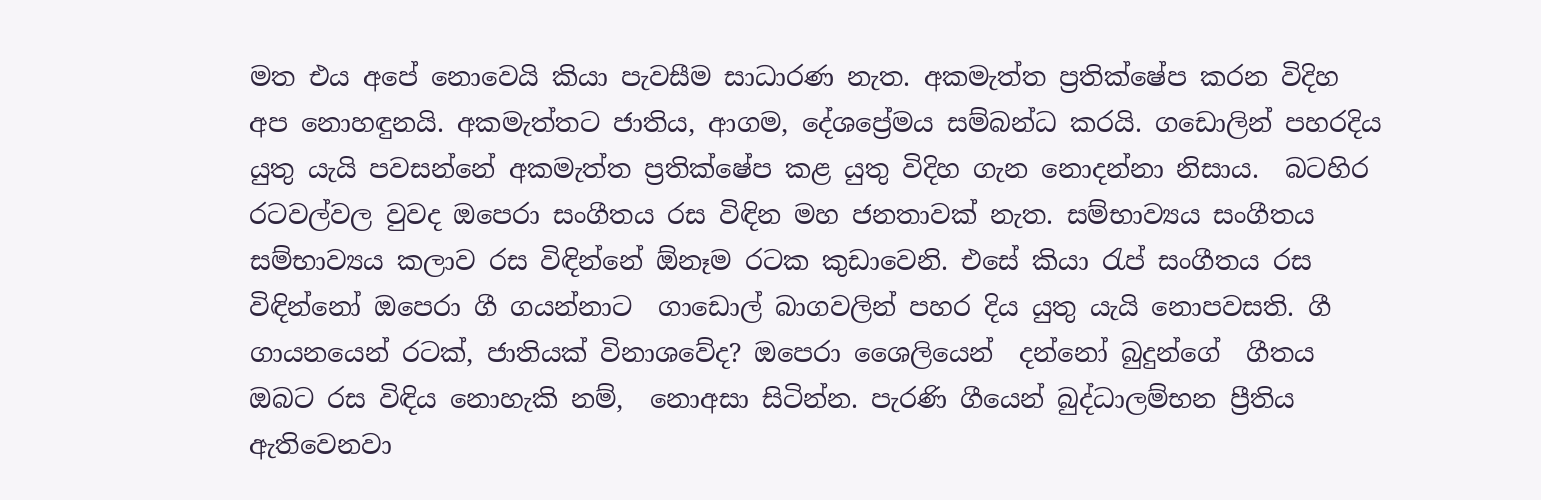මත එය අපේ නොවෙයි කියා පැවසීම සාධාරණ නැත. අකමැත්ත ප්‍රතික්ෂේප කරන විදිහ අප නොහඳුනයි. අකමැත්තට ජාතිය, ආගම, දේශප්‍රේමය සම්බන්ධ කරයි. ගඩොලින් පහරදිය යුතු යැයි පවසන්නේ අකමැත්ත ප්‍රතික්ෂේප කළ යුතු විදිහ ගැන නොදන්නා නිසාය.  බටහිර රටවල්වල වුවද ඔපෙරා සංගීතය රස විඳින මහ ජනතාවක් නැත. සම්භාව්‍යය සංගීතය සම්භාව්‍යය කලාව රස විඳින්නේ ඕනෑම රටක කුඩාවෙනි. එසේ කියා රැප් සංගීතය රස විඳින්නෝ ඔපෙරා ගී ගයන්නාට  ගාඩොල් බාගවලින් පහර දිය යුතු යැයි නොපවසති. ගී ගායනයෙන් රටක්, ජාතියක් විනාශවේද? ඔපෙරා ශෛලියෙන්  දන්නෝ බුදුන්ගේ  ගීතය ඔබට රස විඳිය නොහැකි නම්,  නොඅසා සිටින්න. පැරණි ගීයෙන් බුද්ධාලම්භන ප්‍රීතිය ඇතිවෙනවා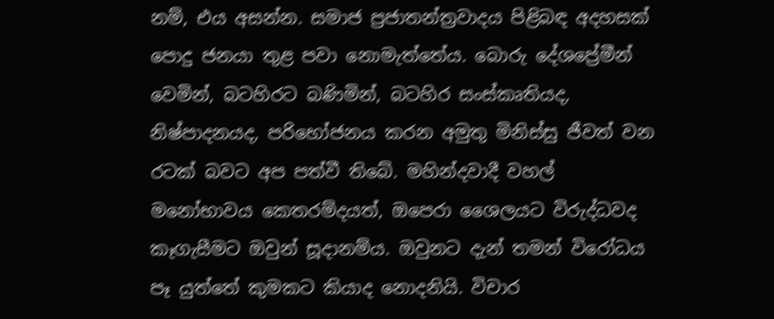නම්, එය අසන්න. සමාජ ප්‍රජාතන්ත්‍රවාදය පිළිබඳ අදහසක් පොදු ජනයා තුළ පවා නොමැත්තේය. බොරු දේශප්‍රේමීන් වෙමින්, බටහිරට බණිමින්, බටහිර සංස්කෘතියද, නිෂ්පාදනයද, පරිභෝජනය කරන අමුතු මිනිස්සු ජීවත් වන රටක් බවට අප පත්වී තිබේ. මහින්දවාදී වහල් මනෝභාවය කෙතරම්දයත්, ඔපෙරා ශෛලයට විරුද්ධවද කෑගැසීමට ඔවුන් සූදානම්ය. ඔවුනට දැන් තමන් විරෝධය පෑ යුත්තේ කුමකට කියාද නොදනියි. විචාර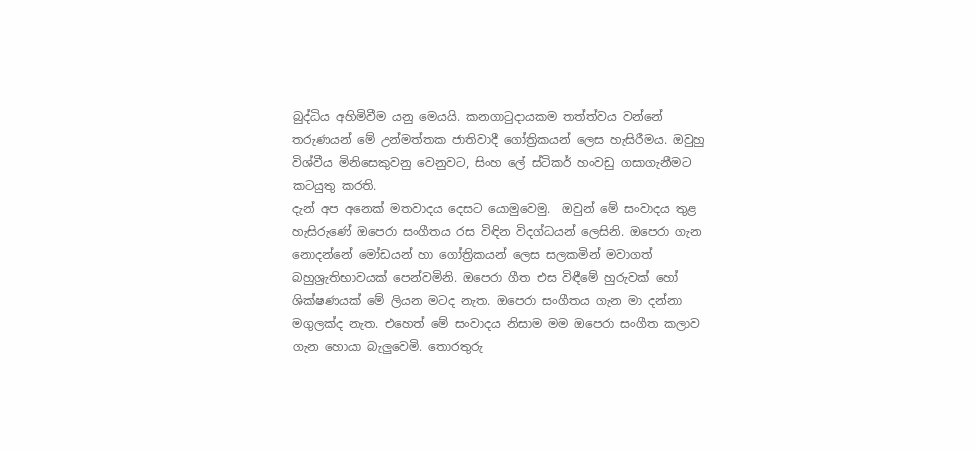බුද්ධිය අහිමිවීම යනු මෙයයි. කනගාටුදායකම තත්ත්වය වන්නේ තරුණයන් මේ උන්මත්තක ජාතිවාදී ගෝත්‍රිකයන් ලෙස හැසිරීමය. ඔවුහු විශ්වීය මිනිසෙකුවනු වෙනුවට, සිංහ ලේ ස්ටිකර් හංවඩු ගසාගැනීමට කටයුතු කරති.
දැන් අප අනෙක් මතවාදය දෙසට යොමුවෙමු.  ඔවුන් මේ සංවාදය තුළ හැසිරුණේ ඔපෙරා සංගීතය රස විඳින විදග්ධයන් ලෙසිනි. ඔපෙරා ගැන නොදන්නේ මෝඩයන් හා ගෝත්‍රිකයන් ලෙස සලකමින් මවාගත් බහුශ්‍රැතිභාවයක් පෙන්වමිනි. ඔපෙරා ගීත එස විඳීමේ හුරුවක් හෝ ශික්ෂණයක් මේ ලියන මටද නැත. ඔපෙරා සංගීතය ගැන මා දන්නා මගුලක්ද නැත. එහෙත් මේ සංවාදය නිසාම මම ඔපෙරා සංගීත කලාව ගැන හොයා බැලුවෙමි. තොරතුරු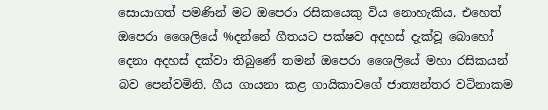සොයාගත් පමණින් මට ඔපෙරා රසිකයෙකු විය නොහැකිය. එහෙත් ඔපෙරා ශෛලියේ %දන්නේ ගීතයට පක්ෂව අදහස් දැක්වූ බොහෝ දෙනා අදහස් දක්වා තිබුණේ තමන් ඔපෙරා ශෛලියේ මහා රසිකයන් බව පෙන්වමිනි. ගීය ගායනා කළ ගායිකාවගේ ජාත්‍යන්තර වටිනාකම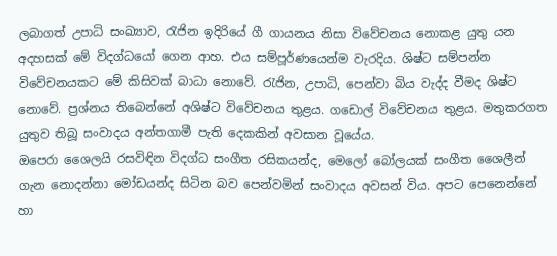ලබාගත් උපාධි සංඛ්‍යාව, රැජින ඉදිරියේ ගී ගායනය නිසා විවේචනය නොකළ යුතු යන අදහසක් මේ විදග්ධයෝ ගෙන ආහ. එය සම්පූර්ණයෙන්ම වැරදිය. ශිෂ්ට සම්පන්න විවේචනයකට මේ කිසිවක් බාධා නොවේ. රැජින, උපාධි, පෙන්වා බිය වැද්ද වීමද ශිෂ්ට නොවේ. ප්‍රශ්නය තිබෙන්නේ අශිෂ්ට විවේචනය තුළය. ගඩොල් විවේචනය තුළය. මතුකරගත යුතුව තිබූ සංවාදය අන්තගාමී පැති දෙකකින් අවසාන වූයේය.
ඔපෙරා ශෛලයි රසවිඳින විදග්ධ සංගීත රසිකයන්ද, මෙලෝ බෝලයක් සංගීත ශෛලීන් ගැන නොදන්නා මෝඩයන්ද සිටින බව පෙන්වමින් සංවාදය අවසන් විය. අපට පෙනෙන්නේ හා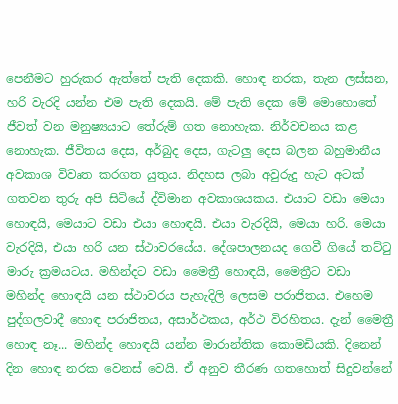පෙනීමට හුරුකර ඇත්තේ පැති දෙකකි. හොඳ නරක, තැන ලස්සන, හරි වැරදි යන්න එම පැති දෙකයි. මේ පැති දෙක මේ මොහොතේ ජීවත් වන මනුෂ්‍යයාට තේරුම් ගත නොහැක. නිර්වචනය කළ නොහැක. ජීවිතය දෙස, අර්බුද දෙස, ගැටලු දෙස බලන බහුමානීය අවකාශ විවෘත කරගත යුතුය. නිදහස ලබා අවුරුදු හැට අටක් ගතවන තුරු අපි සිටියේ ද්විමාන අවකාශයකය. එයාට වඩා මෙයා හොඳයි, මෙයාට වඩා එයා හොඳයි. එයා වැරදියි, මෙයා හරි. මෙයා වැරදියි, එයා හරි යන ස්ථාවරයේය. දේශපාලනයද ගෙවී ගියේ තට්ටු මාරු ක්‍රමයටය. මහින්දට වඩා මෛත්‍රී හොඳයි, මෛත්‍රීට වඩා මහින්ද හොඳයි යන ස්ථාවරය පැහැදිලි ලෙසම පරාජිතය. එහෙම පුද්ගලවාදී හොඳ පරාජිතය, අසාර්ථකය, අර්ථ විරහිතය. දැන් මෛත්‍රී හොඳ නෑ... මහින්ද හොඳයි යන්න මාරාන්තික කොමඩියකි. දිනෙන් දින හොඳ නරක වෙනස් වෙයි. ඒ අනුව තීරණ ගතහොත් සිදුවන්නේ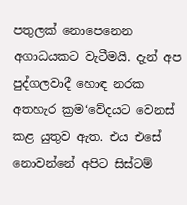පතුලක් නොපෙනෙන අගාධයකට වැටීමයි. දැන් අප පුද්ගලවාදී හොඳ නරක අතහැර ක්‍රම‘වේදයට වෙනස් කළ යුතුව ඇත. එය එසේ නොවන්නේ අපිට සිස්ටම්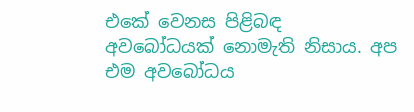එකේ වෙනස පිළිබඳ අවබෝධයක් නොමැති නිසාය. අප එම අවබෝධය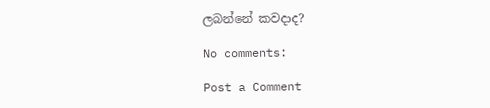ලබන්නේ කවදාද?

No comments:

Post a Comment